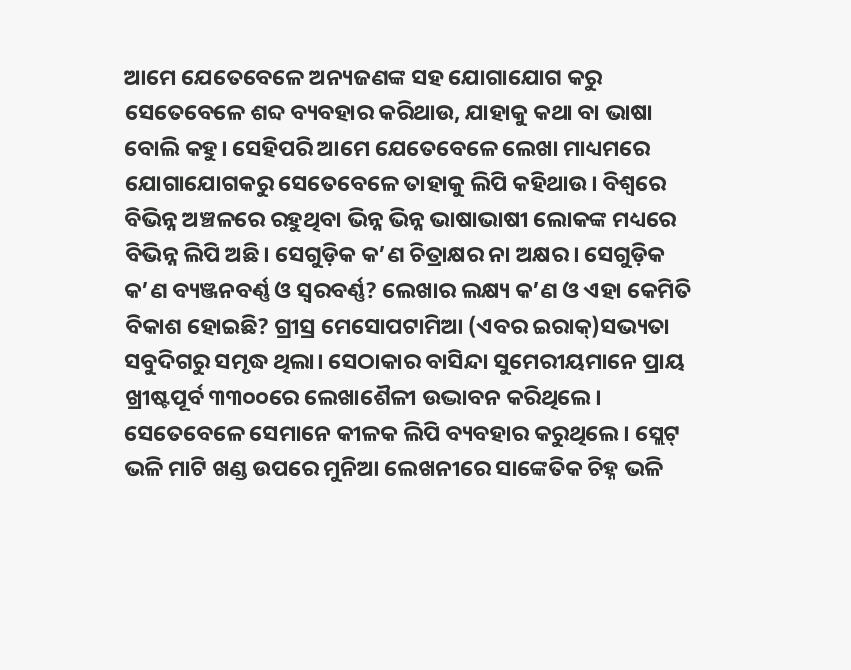ଆମେ ଯେତେବେଳେ ଅନ୍ୟଜଣଙ୍କ ସହ ଯୋଗାଯୋଗ କରୁ ସେତେବେଳେ ଶବ୍ଦ ବ୍ୟବହାର କରିଥାଉ, ଯାହାକୁ କଥା ବା ଭାଷା ବୋଲି କହୁ। ସେହିପରି ଆମେ ଯେତେବେଳେ ଲେଖା ମାଧ୍ୟମରେ ଯୋଗାଯୋଗକରୁ ସେତେବେଳେ ତାହାକୁ ଲିପି କହିଥାଉ। ବିଶ୍ୱରେ ବିଭିନ୍ନ ଅଞ୍ଚଳରେ ରହୁଥିବା ଭିନ୍ନ ଭିନ୍ନ ଭାଷାଭାଷୀ ଲୋକଙ୍କ ମଧ୍ୟରେ ବିଭିନ୍ନ ଲିପି ଅଛି। ସେଗୁଡ଼ିକ କ’ଣ ଚିତ୍ରାକ୍ଷର ନା ଅକ୍ଷର। ସେଗୁଡ଼ିକ କ’ଣ ବ୍ୟଞ୍ଜନବର୍ଣ୍ଣ ଓ ସ୍ବରବର୍ଣ୍ଣ? ଲେଖାର ଲକ୍ଷ୍ୟ କ’ଣ ଓ ଏହା କେମିତି ବିକାଶ ହୋଇଛି? ଗ୍ରୀସ୍ର ମେସୋପଟାମିଆ (ଏବର ଇରାକ୍)ସଭ୍ୟତା ସବୁଦିଗରୁ ସମୃଦ୍ଧ ଥିଲା। ସେଠାକାର ବାସିନ୍ଦା ସୁମେରୀୟମାନେ ପ୍ରାୟ ଖ୍ରୀଷ୍ଟପୂର୍ବ ୩୩୦୦ରେ ଲେଖାଶୈଳୀ ଉଦ୍ଭାବନ କରିଥିଲେ। ସେତେବେଳେ ସେମାନେ କୀଳକ ଲିପି ବ୍ୟବହାର କରୁଥିଲେ। ସ୍ଲେଟ୍ ଭଳି ମାଟି ଖଣ୍ଡ ଉପରେ ମୁନିଆ ଲେଖନୀରେ ସାଙ୍କେତିକ ଚିହ୍ନ ଭଳି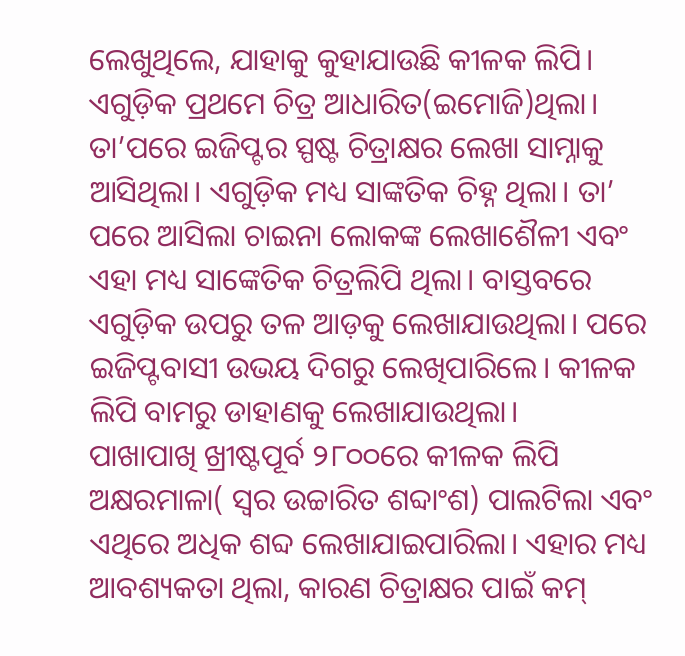ଲେଖୁଥିଲେ, ଯାହାକୁ କୁହାଯାଉଛି କୀଳକ ଲିପି। ଏଗୁଡ଼ିକ ପ୍ରଥମେ ଚିତ୍ର ଆଧାରିତ(ଇମୋଜି)ଥିଲା। ତା’ପରେ ଇଜିପ୍ଟର ସ୍ପଷ୍ଟ ଚିତ୍ରାକ୍ଷର ଲେଖା ସାମ୍ନାକୁ ଆସିଥିଲା। ଏଗୁଡ଼ିକ ମଧ୍ୟ ସାଙ୍କତିକ ଚିହ୍ନ ଥିଲା। ତା’ ପରେ ଆସିଲା ଚାଇନା ଲୋକଙ୍କ ଲେଖାଶୈଳୀ ଏବଂ ଏହା ମଧ୍ୟ ସାଙ୍କେତିକ ଚିତ୍ରଲିପି ଥିଲା। ବାସ୍ତବରେ ଏଗୁଡ଼ିକ ଉପରୁ ତଳ ଆଡ଼କୁ ଲେଖାଯାଉଥିଲା। ପରେ ଇଜିପ୍ଟବାସୀ ଉଭୟ ଦିଗରୁ ଲେଖିପାରିଲେ। କୀଳକ ଲିପି ବାମରୁ ଡାହାଣକୁ ଲେଖାଯାଉଥିଲା।
ପାଖାପାଖି ଖ୍ରୀଷ୍ଟପୂର୍ବ ୨୮୦୦ରେ କୀଳକ ଲିପି ଅକ୍ଷରମାଳା( ସ୍ବର ଉଚ୍ଚାରିତ ଶବ୍ଦାଂଶ) ପାଲଟିଲା ଏବଂ ଏଥିରେ ଅଧିକ ଶବ୍ଦ ଲେଖାଯାଇପାରିଲା। ଏହାର ମଧ୍ୟ ଆବଶ୍ୟକତା ଥିଲା, କାରଣ ଚିତ୍ରାକ୍ଷର ପାଇଁ କମ୍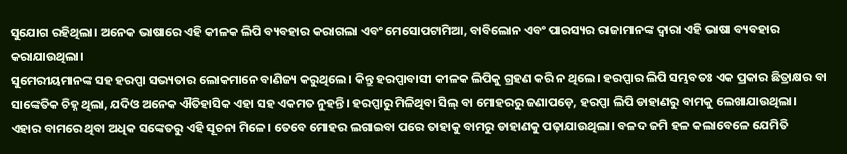ସୁଯୋଗ ରହିଥିଲା। ଅନେକ ଭାଷାରେ ଏହି କୀଳକ ଲିପି ବ୍ୟବହାର କରାଗଲା ଏବଂ ମେସୋପଟାମିଆ, ବାବିଲୋନ ଏବଂ ପାରସ୍ୟର ରାଜାମାନଙ୍କ ଦ୍ୱାରା ଏହି ଭାଷା ବ୍ୟବହାର କରାଯାଉଥିଲା।
ସୁମେରୀୟମାନଙ୍କ ସହ ହରପ୍ପା ସଭ୍ୟତାର ଲୋକମାନେ ବାଣିଜ୍ୟ କରୁଥିଲେ। କିନ୍ତୁ ହରପ୍ପାବାସୀ କୀଳକ ଲିପିକୁ ଗ୍ରହଣ କରି ନ ଥିଲେ। ହରପ୍ପାର ଲିପି ସମ୍ଭବତଃ ଏକ ପ୍ରକାର ଛିତ୍ରାକ୍ଷର ବା ସାଙ୍କେତିକ ଚିହ୍ନ ଥିଲା, ଯଦିଓ ଅନେକ ଐତିହାସିକ ଏହା ସହ ଏକମତ ନୁହନ୍ତି। ହରପ୍ପାରୁ ମିଳିଥିବା ସିଲ୍ ବା ମୋହରରୁ ଜଣାପଡ଼େ, ହରପ୍ପା ଲିପି ଡାହାଣରୁ ବାମକୁ ଲେଖାଯାଉଥିଲା। ଏହାର ବାମରେ ଥିବା ଅଧିକ ସଙ୍କେତରୁ ଏହି ସୂଚନା ମିଳେ। ତେବେ ମୋହର ଲଗାଇବା ପରେ ତାହାକୁ ବାମରୁ ଡାହାଣକୁ ପଢ଼ାଯାଉଥିଲା। ବଳଦ ଜମି ହଳ କଲାବେଳେ ଯେମିତି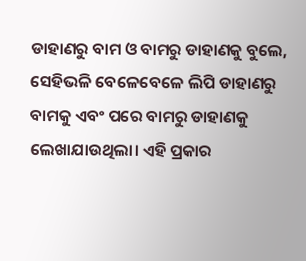ଡାହାଣରୁ ବାମ ଓ ବାମରୁ ଡାହାଣକୁ ବୁଲେ, ସେହିଭଳି ବେଳେବେଳେ ଲିପି ଡାହାଣରୁ ବାମକୁ ଏବଂ ପରେ ବାମରୁ ଡାହାଣକୁ ଲେଖାଯାଉଥିଲା। ଏହି ପ୍ରକାର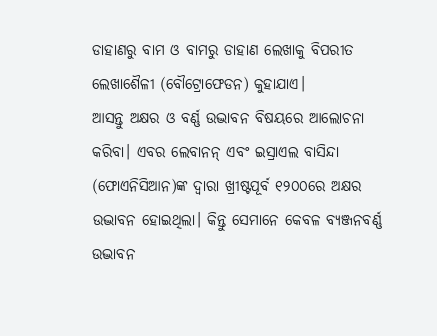ଡାହାଣରୁ ବାମ ଓ ବାମରୁ ଡାହାଣ ଲେଖାକୁ ବିପରୀତ ଲେଖାଶୈଳୀ (ବୌଟ୍ରୋଫେଡନ) କୁହାଯାଏ।
ଆସନ୍ତୁ ଅକ୍ଷର ଓ ବର୍ଣ୍ଣ ଉଦ୍ଭାବନ ବିଷୟରେ ଆଲୋଚନା କରିବା। ଏବର ଲେବାନନ୍ ଏବଂ ଇସ୍ରାଏଲ ବାସିନ୍ଦା (ଫୋଏନିସିଆନ)ଙ୍କ ଦ୍ୱାରା ଖ୍ରୀଷ୍ଟପୂର୍ବ ୧୨୦୦ରେ ଅକ୍ଷର ଉଦ୍ଭାବନ ହୋଇଥିଲା। କିନ୍ତୁ ସେମାନେ କେବଳ ବ୍ୟଞ୍ଜନବର୍ଣ୍ଣ ଉଦ୍ଭାବନ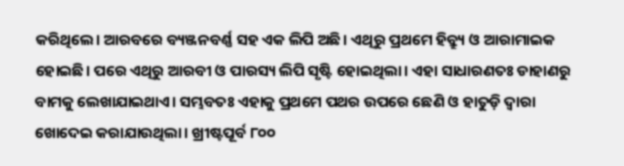କରିଥିଲେ। ଆରବରେ ବ୍ୟଞ୍ଜନବର୍ଣ୍ଣ ସହ ଏକ ଲିପି ଅଛି। ଏଥିରୁ ପ୍ରଥମେ ହିବ୍ର୍ୟୁ ଓ ଆରାମାଇକ ହୋଇଛି। ପରେ ଏଥିରୁ ଆରବୀ ଓ ପାରସ୍ୟ ଲିପି ସୃଷ୍ଟି ହୋଇଥିଲା। ଏହା ସାଧାରଣତଃ ଡାହାଣରୁ ବାମକୁ ଲେଖାଯାଇଥାଏ। ସମ୍ଭବତଃ ଏହାକୁ ପ୍ରଥମେ ପଥର ଉପରେ ଛେଣି ଓ ହାତୁଡ଼ି ଦ୍ୱାରା ଖୋଦେଇ କରାଯାଉଥିଲା। ଖ୍ରୀଷ୍ଟପୂର୍ବ ୮୦୦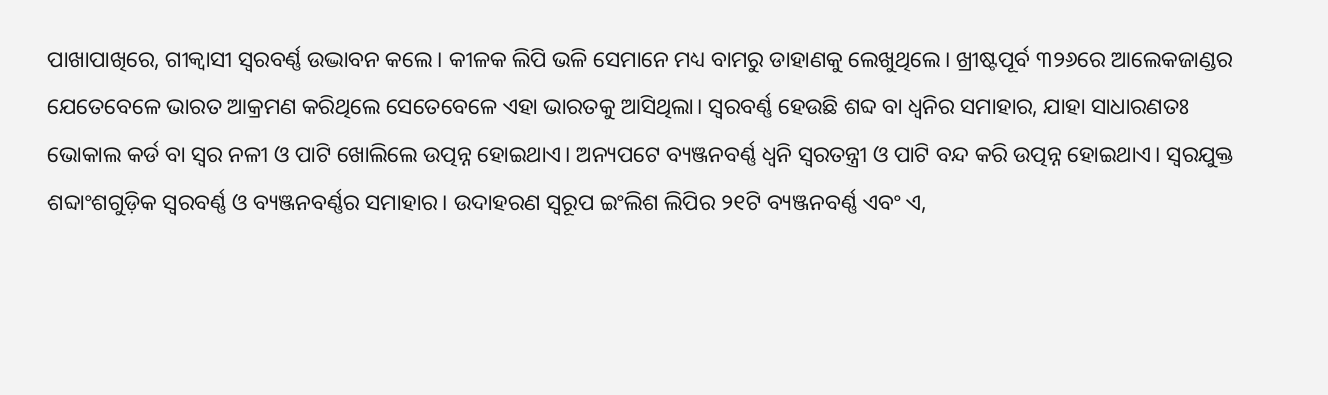ପାଖାପାଖିରେ, ଗୀକ୍ବାସୀ ସ୍ବରବର୍ଣ୍ଣ ଉଦ୍ଭାବନ କଲେ। କୀଳକ ଲିପି ଭଳି ସେମାନେ ମଧ୍ୟ ବାମରୁ ଡାହାଣକୁ ଲେଖୁଥିଲେ। ଖ୍ରୀଷ୍ଟପୂର୍ବ ୩୨୬ରେ ଆଲେକଜାଣ୍ଡର ଯେତେବେଳେ ଭାରତ ଆକ୍ରମଣ କରିଥିଲେ ସେତେବେଳେ ଏହା ଭାରତକୁ ଆସିଥିଲା। ସ୍ବରବର୍ଣ୍ଣ ହେଉଛି ଶବ୍ଦ ବା ଧ୍ୱନିର ସମାହାର, ଯାହା ସାଧାରଣତଃ ଭୋକାଲ କର୍ଡ ବା ସ୍ବର ନଳୀ ଓ ପାଟି ଖୋଲିଲେ ଉତ୍ପନ୍ନ ହୋଇଥାଏ। ଅନ୍ୟପଟେ ବ୍ୟଞ୍ଜନବର୍ଣ୍ଣ ଧ୍ୱନି ସ୍ବରତନ୍ତ୍ରୀ ଓ ପାଟି ବନ୍ଦ କରି ଉତ୍ପନ୍ନ ହୋଇଥାଏ। ସ୍ବରଯୁକ୍ତ ଶବ୍ଦାଂଶଗୁଡ଼ିକ ସ୍ବରବର୍ଣ୍ଣ ଓ ବ୍ୟଞ୍ଜନବର୍ଣ୍ଣର ସମାହାର। ଉଦାହରଣ ସ୍ବରୂପ ଇଂଲିଶ ଲିପିର ୨୧ଟି ବ୍ୟଞ୍ଜନବର୍ଣ୍ଣ ଏବଂ ଏ,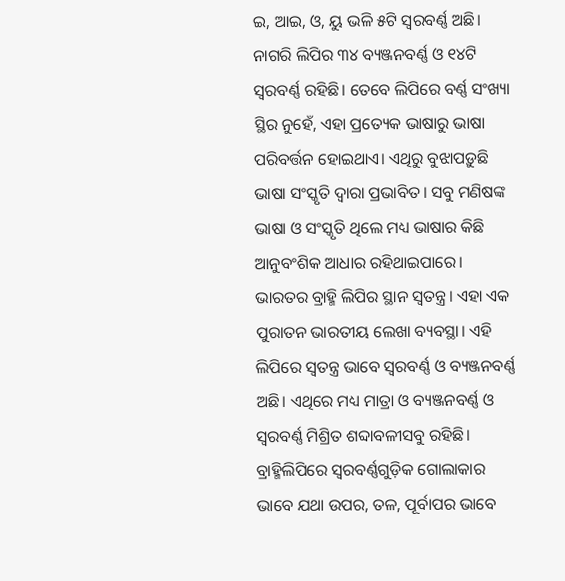ଇ, ଆଇ, ଓ, ୟୁ ଭଳି ୫ଟି ସ୍ବରବର୍ଣ୍ଣ ଅଛି। ନାଗରି ଲିପିର ୩୪ ବ୍ୟଞ୍ଜନବର୍ଣ୍ଣ ଓ ୧୪ଟି ସ୍ବରବର୍ଣ୍ଣ ରହିଛି। ତେବେ ଲିପିରେ ବର୍ଣ୍ଣ ସଂଖ୍ୟା ସ୍ଥିର ନୁହେଁ, ଏହା ପ୍ରତ୍ୟେକ ଭାଷାରୁ ଭାଷା ପରିବର୍ତ୍ତନ ହୋଇଥାଏ। ଏଥିରୁ ବୁଝାପଡ଼ୁଛି ଭାଷା ସଂସ୍କୃତି ଦ୍ୱାରା ପ୍ରଭାବିତ। ସବୁ ମଣିଷଙ୍କ ଭାଷା ଓ ସଂସ୍କୃତି ଥିଲେ ମଧ୍ୟ ଭାଷାର କିଛି ଆନୁବଂଶିକ ଆଧାର ରହିଥାଇପାରେ।
ଭାରତର ବ୍ରାହ୍ମି ଲିପିର ସ୍ଥାନ ସ୍ବତନ୍ତ୍ର। ଏହା ଏକ ପୁରାତନ ଭାରତୀୟ ଲେଖା ବ୍ୟବସ୍ଥା। ଏହି ଲିପିରେ ସ୍ବତନ୍ତ୍ର ଭାବେ ସ୍ବରବର୍ଣ୍ଣ ଓ ବ୍ୟଞ୍ଜନବର୍ଣ୍ଣ ଅଛି। ଏଥିରେ ମଧ୍ୟ ମାତ୍ରା ଓ ବ୍ୟଞ୍ଜନବର୍ଣ୍ଣ ଓ ସ୍ବରବର୍ଣ୍ଣ ମିଶ୍ରିତ ଶବ୍ଦାବଳୀସବୁ ରହିଛି। ବ୍ରାହ୍ମିଲିପିରେ ସ୍ବରବର୍ଣ୍ଣଗୁଡ଼ିକ ଗୋଲାକାର ଭାବେ ଯଥା ଉପର, ତଳ, ପୂର୍ବାପର ଭାବେ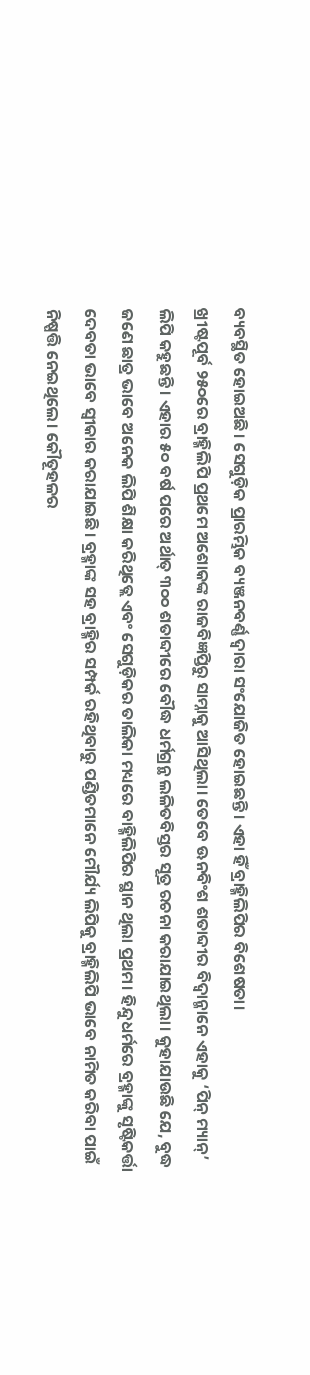ବ୍ୟବସ୍ଥିତ ହୋଇଅଛି। ସେଗୁଡ଼ିକ ପ୍ରାରମ୍ଭିକ ବ୍ୟଞ୍ଜନବର୍ଣ୍ଣ ଦ୍ୱାରା ସଂଯୋଜିତ ହୋଇଛନ୍ତି। ଏହା ହିଁ ବ୍ରାହ୍ମିଲିପିର ବିଶେଷତା।
ଖ୍ରୀଷ୍ଟପୂର୍ବ ୨୫୦ରେ ବ୍ରାହ୍ମିଲିପି ପ୍ରଥମେ ଅଶୋକଙ୍କ ରାଜବିଜ୍ଞପ୍ତିରୁ ସାମ୍ନାକୁ ଆସିଥିଲା। ତେବେ ଊନବିଂଶ ଶତାବ୍ଦୀର ବିଦ୍ୱାନ୍ମାନେ ଏହାକୁ ‘ପିନ୍ ମ୍ୟାନ୍’ ଲିପି କହୁଛନ୍ତି। ଏହାର ୫୦ ବର୍ଷ ପରେ ଅର୍ଥାତ୍ ୩୦୦ ଶତାବ୍ଦୀରେ ବୌଦ୍ଧ ଧର୍ମଗ୍ରନ୍ଥ ଲଳିତବିସ୍ତର ସୂତ୍ର ରଚନା କରାଯାଇଥିଲା। କୁହାଯାଉଛି ଯେ, ବୁଦ୍ଧ ଜଣେ ଛାତ୍ର ଭାବେ ଅନେକ ଲିପି ଶିକ୍ଷା କରିଥିତ୍ଲେ ଏବଂ ସେଗୁଡ଼ିକର ତାଲିକା ମଧ୍ୟରେ ବାହ୍ମିଲିପିର ସ୍ଥାନ ଥିଲା ପ୍ରଥମ। ହିନ୍ଦୁଧର୍ମରେ ବ୍ରହ୍ମାଙ୍କୁ ସୃଷ୍ଟିକର୍ତ୍ତା ଦେବତା ଭାବେ ସ୍ବୀକାର କରାଯାଇଛି। ବ୍ରହ୍ମାଙ୍କ ସହ ବ୍ରାହ୍ମିର ସମ୍ପର୍କ ରହିଥିବାରୁ ପଣ୍ଡିତମାନେ ମୌର୍ଯ୍ୟ ଲିପିକୁ ବ୍ରାହ୍ମିଲିପି ଭାବେ ନାମିତ କରିବା ପାଇଁ ନିଷ୍ପତ୍ତି ନେଇଥିଲେ। କୌତୂହଳର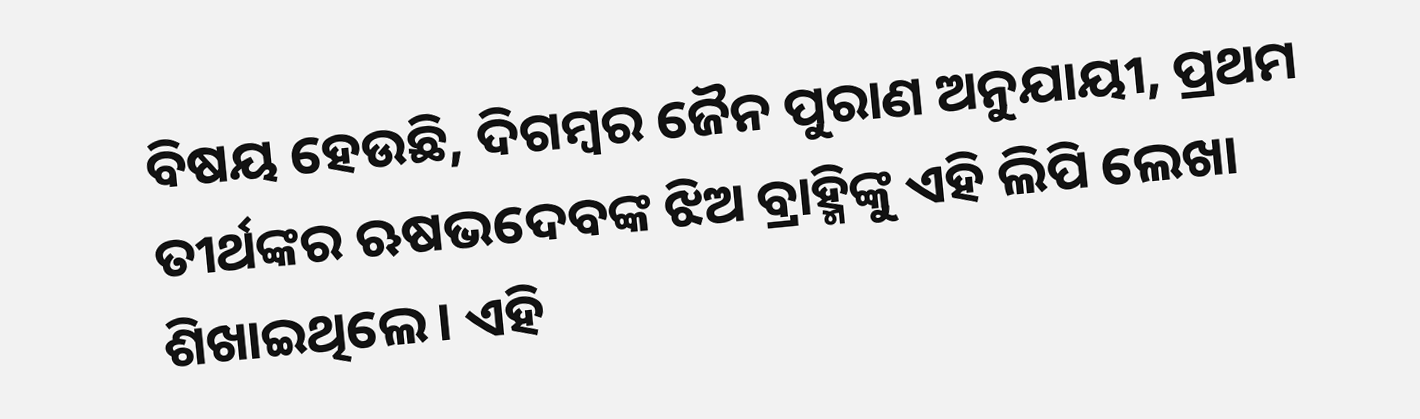ବିଷୟ ହେଉଛି, ଦିଗମ୍ବର ଜୈନ ପୁରାଣ ଅନୁଯାୟୀ, ପ୍ରଥମ ତୀର୍ଥଙ୍କର ଋଷଭଦେବଙ୍କ ଝିଅ ବ୍ରାହ୍ମିଙ୍କୁ ଏହି ଲିପି ଲେଖା ଶିଖାଇଥିଲେ। ଏହି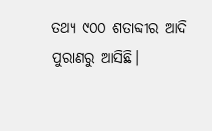ତଥ୍ୟ ୯୦୦ ଶତାବ୍ଦୀର ଆଦି ପୁରାଣରୁ ଆସିଛି।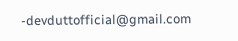-devduttofficial@gmail.com